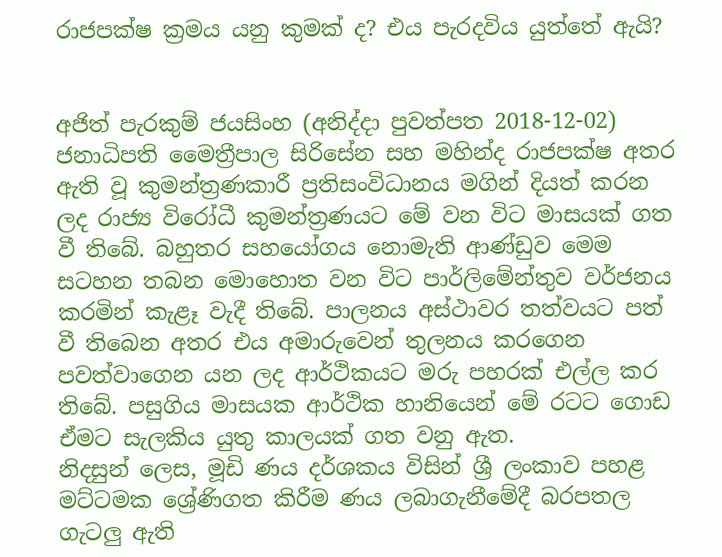රාජපක්ෂ ක්‍රමය යනු කුමක් ද? එය පැරදවිය යුත්තේ ඇයි?


අජිත් පැරකුම් ජයසිංහ (අනිද්දා පුවත්පත 2018-12-02)
ජනාධිපති මෛත්‍රීපාල සිරිසේන සහ මහින්ද රාජපක්ෂ අතර ඇති වූ කුමන්ත්‍රණකාරී ප්‍රතිසංවිධානය මගින් දියත් කරන ලද රාජ්‍ය විරෝධී කුමන්ත්‍රණයට මේ වන විට මාසයක් ගත වී තිබේ. බහුතර සහයෝගය නොමැති ආණ්ඩුව මෙම සටහන තබන මොහොත වන විට පාර්ලිමේන්තුව වර්ජනය කරමින් කැළෑ වැදී තිබේ. පාලනය අස්ථාවර තත්වයට පත් වී තිබෙන අතර එය අමාරුවෙන් තුලනය කරගෙන පවත්වාගෙන යන ලද ආර්ථිකයට මරු පහරක් එල්ල කර තිබේ. පසුගිය මාසයක ආර්ථික හානියෙන් මේ රටට ගොඩ ඒමට සැලකිය යුතු කාලයක් ගත වනු ඇත.
නිදසුන් ලෙස, මූඩි ණය දර්ශකය විසින් ශ්‍රී ලංකාව පහළ මට්ටමක ශ්‍රේණිගත කිරීම ණය ලබාගැනීමේදී බරපතල ගැටලු ඇති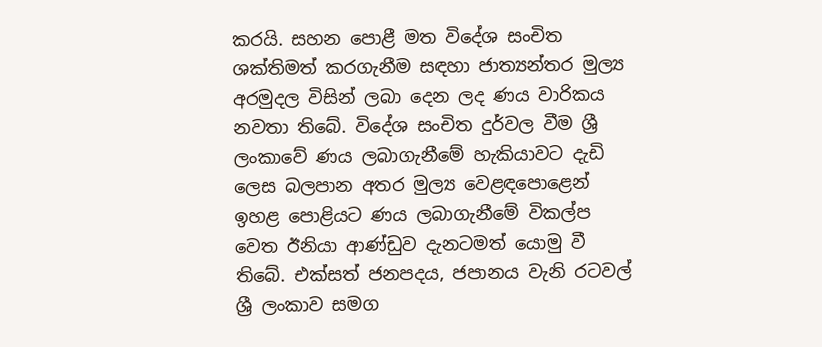කරයි. සහන පොළී මත විදේශ සංචිත ශක්තිමත් කරගැනීම සඳහා ජාත්‍යන්තර මුල්‍ය අරමුදල විසින් ලබා දෙන ලද ණය වාරිකය නවතා තිබේ. විදේශ සංචිත දුර්වල වීම ශ්‍රී ලංකාවේ ණය ලබාගැනීමේ හැකියාවට දැඩි ලෙස බලපාන අතර මුල්‍ය වෙළඳපොළෙන් ඉහළ පොළියට ණය ලබාගැනීමේ විකල්ප වෙත ඊනියා ආණ්ඩුව දැනටමත් යොමු වී තිබේ. එක්සත් ජනපදය, ජපානය වැනි රටවල් ශ්‍රී ලංකාව සමග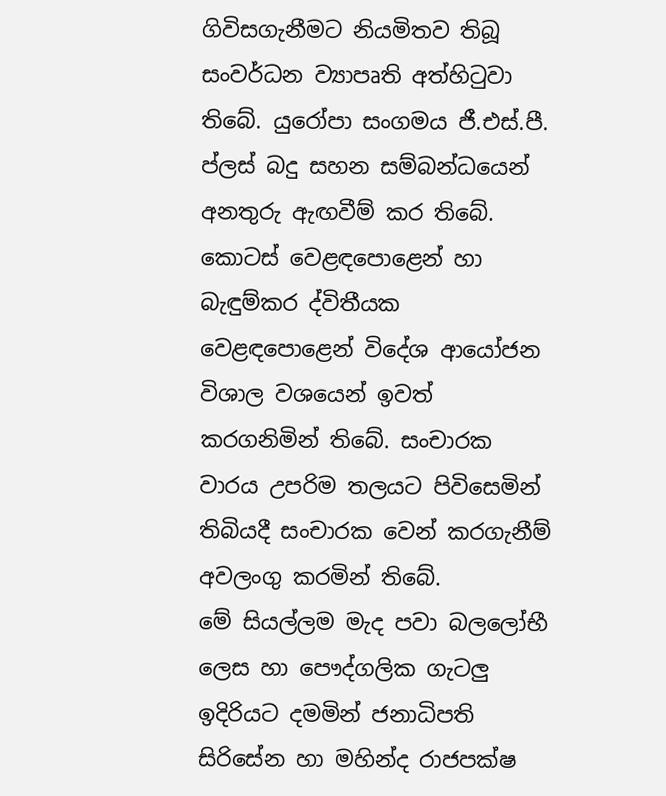ගිවිසගැනීමට නියමිතව තිබූ සංවර්ධන ව්‍යාපෘති අත්හිටුවා තිබේ. යුරෝපා සංගමය ජී.එස්.පී. ප්ලස් බදු සහන සම්බන්ධයෙන් අනතුරු ඇඟවීම් කර තිබේ. කොටස් වෙළඳපොළෙන් හා බැඳුම්කර ද්විතීයක වෙළඳපොළෙන් විදේශ ආයෝජන විශාල වශයෙන් ඉවත් කරගනිමින් තිබේ. සංචාරක වාරය උපරිම තලයට පිවිසෙමින් තිබියදී සංචාරක වෙන් කරගැනීම් අවලංගු කරමින් තිබේ.
මේ සියල්ලම මැද පවා බලලෝභී ලෙස හා පෞද්ගලික ගැටලු ඉදිරියට දමමින් ජනාධිපති සිරිසේන හා මහින්ද රාජපක්ෂ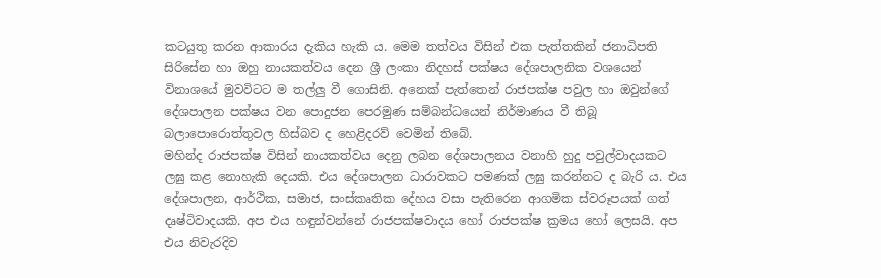කටයුතු කරන ආකාරය දැකිය හැකි ය. මෙම තත්වය විසින් එක පැත්තකින් ජනාධිපති සිරිසේන හා ඔහු නායකත්වය දෙන ශ්‍රී ලංකා නිදහස් පක්ෂය දේශපාලනික වශයෙන් විනාශයේ මුවවිටට ම තල්ලු වී ගොසිනි. අනෙක් පැත්තෙන් රාජපක්ෂ පවුල හා ඔවුන්ගේ දේශපාලන පක්ෂය වන පොදුජන පෙරමුණ සම්බන්ධයෙන් නිර්මාණය වී තිබූ බලාපොරොත්තුවල හිස්බව ද හෙළිදරව් වෙමින් තිබේ.
මහින්ද රාජපක්ෂ විසින් නායකත්වය දෙනු ලබන දේශපාලනය වනාහි හුදු පවුල්වාදයකට ලඝු කළ නොහැකි දෙයකි. එය දේශපාලන ධාරාවකට පමණක් ලඝු කරන්නට ද බැරි ය. එය දේශපාලන, ආර්ථික, සමාජ, සංස්කෘතික දේහය වසා පැතිරෙන ආගමික ස්වරූපයක් ගත් දෘෂ්ටිවාදයකි. අප එය හඳුන්වන්නේ රාජපක්ෂවාදය හෝ රාජපක්ෂ ක්‍රමය හෝ ලෙසයි. අප එය නිවැරදිව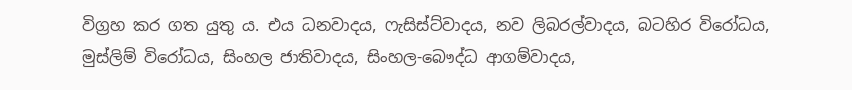විග්‍රහ කර ගත යුතු ය. එය ධනවාදය, ෆැසිස්ට්වාදය, නව ලිබරල්වාදය, බටහිර විරෝධය, මුස්ලිම් විරෝධය, සිංහල ජාතිවාදය, සිංහල-බෞද්ධ ආගම්වාදය,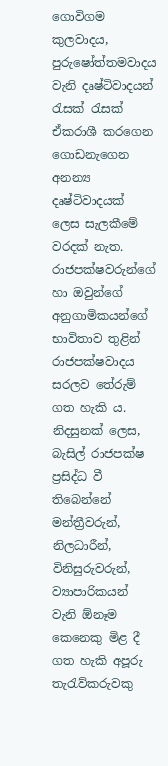ගොවිගම කුලවාදය, පුරුෂෝත්තමවාදය වැනි දෘෂ්ටිවාදයන් රැසක් රැසක් ඒකරාශී කරගෙන ගොඩනැගෙන අනන්‍ය දෘෂ්ටිවාදයක් ලෙස සැලකීමේ වරදක් නැත.
රාජපක්ෂවරුන්ගේ හා ඔවුන්ගේ අනුගාමිකයන්ගේ භාවිතාව තුළින් රාජපක්ෂවාදය සරලව තේරුම් ගත හැකි ය. නිදසුනක් ලෙස, බැසිල් රාජපක්ෂ ප්‍රසිද්ධ වී තිබෙන්නේ මන්ත්‍රීවරුන්, නිලධාරීන්, විනිසුරුවරුන්, ව්‍යාපාරිකයන් වැනි ඕනෑම කෙනෙකු මිළ දී ගත හැකි අපූරු තැරැව්කරුවකු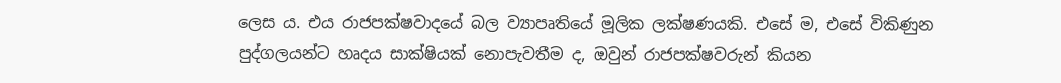ලෙස ය. එය රාජපක්ෂවාදයේ බල ව්‍යාපෘතියේ මූලික ලක්ෂණයකි. එසේ ම, එසේ විකිණුන පුද්ගලයන්ට හෘදය සාක්ෂියක් නොපැවතීම ද, ඔවුන් රාජපක්ෂවරුන් කියන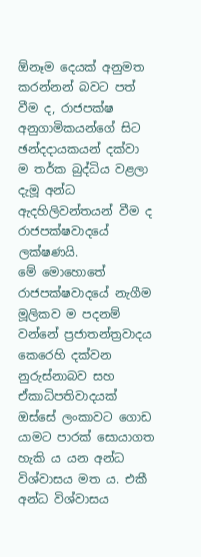ඕනෑම දෙයක් අනුමත කරන්නන් බවට පත් වීම ද, රාජපක්ෂ අනුගාමිකයන්ගේ සිට ඡන්දදායකයන් දක්වා ම තර්ක බුද්ධිය වළලා දැමූ අන්ධ ඇදහිලිවන්තයන් වීම ද රාජපක්ෂවාදයේ ලක්ෂණයි.
මේ මොහොතේ රාජපක්ෂවාදයේ නැගීම මූලිකව ම පදනම් වන්නේ ප්‍රජාතන්ත්‍රවාදය කෙරෙහි දක්වන නුරුස්නාබව සහ ඒකාධිපතිවාදයක් ඔස්සේ ලංකාවට ගොඩ යාමට පාරක් සොයාගත හැකි ය යන අන්ධ විශ්වාසය මත ය. එකී අන්ධ විශ්වාසය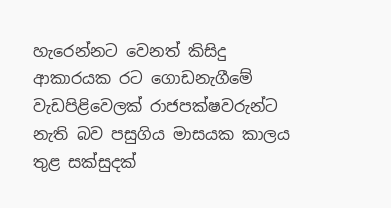හැරෙන්නට වෙනත් කිසිදු ආකාරයක රට ගොඩනැගීමේ වැඩපිළිවෙලක් රාජපක්ෂවරුන්ට නැති බව පසුගිය මාසයක කාලය තුළ සක්සුදක්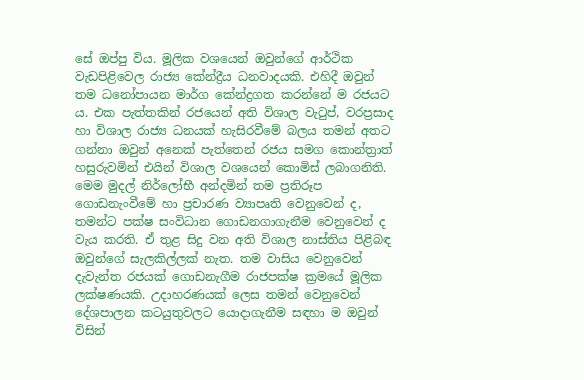සේ ඔප්පු විය. මූලික වශයෙන් ඔවුන්ගේ ආර්ථික වැඩපිළිවෙල රාජ්‍ය කේන්ද්‍රීය ධනවාදයකි. එහිදී ඔවුන් තම ධනෝපායන මාර්ග කේන්ද්‍රගත කරන්නේ ම රජයට ය. එක පැත්තකින් රජයෙන් අති විශාල වැටුප්, වරප්‍රසාද හා විශාල රාජ්‍ය ධනයක් හැසිරවීමේ බලය තමන් අතට ගන්නා ඔවුන් අනෙක් පැත්තෙන් රජය සමග කොන්ත්‍රාත් හසුරුවමින් එයින් විශාල වශයෙන් කොමිස් ලබාගනිති. මෙම මුදල් නිර්ලෝභී අන්දමින් තම ප්‍රතිරූප ගොඩනැංවීමේ හා ප්‍රචාරණ ව්‍යාපෘති වෙනුවෙන් ද, තමන්ට පක්ෂ සංවිධාන ගොඩනගාගැනීම වෙනුවෙන් ද වැය කරති. ඒ තුළ සිදු වන අති විශාල නාස්තිය පිළිබඳ ඔවුන්ගේ සැලකිල්ලක් නැත. තම වාසිය වෙනුවෙන් දැවැන්ත රජයක් ගොඩනැගීම රාජපක්ෂ ක්‍රමයේ මූලික ලක්ෂණයකි. උදාහරණයක් ලෙස තමන් වෙනුවෙන් දේශපාලන කටයුතුවලට යොදාගැනීම සඳහා ම ඔවුන් විසින්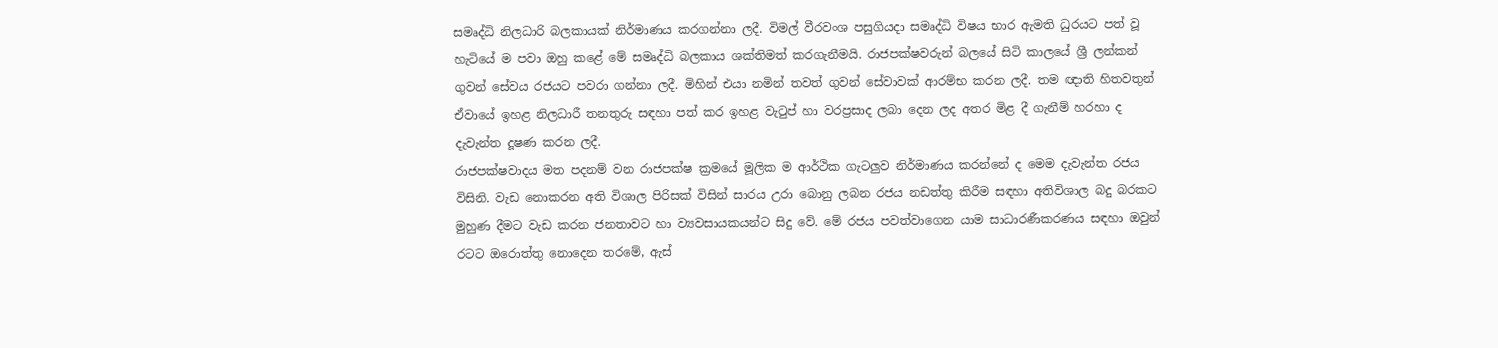සමෘද්ධි නිලධාරි බලකායක් නිර්මාණය කරගන්නා ලදී. විමල් වීරවංශ පසුගියදා සමෘද්ධි විෂය භාර ඇමති ධුරයට පත් වූ හැටියේ ම පවා ඔහු කළේ මේ සමෘද්ධි බලකාය ශක්තිමත් කරගැනීමයි. රාජපක්ෂවරුන් බලයේ සිටි කාලයේ ශ්‍රී ලන්කන් ගුවන් සේවය රජයට පවරා ගන්නා ලදී. මිහින් එයා නමින් තවත් ගුවන් සේවාවක් ආරම්භ කරන ලදී. තම ඥාති හිතවතුන් ඒවායේ ඉහළ නිලධාරී තනතුරු සඳහා පත් කර ඉහළ වැටුප් හා වරප්‍රසාද ලබා දෙන ලද අතර මිළ දී ගැනීම් හරහා ද දැවැන්ත දූෂණ කරන ලදී.
රාජපක්ෂවාදය මත පදනම් වන රාජපක්ෂ ක්‍රමයේ මූලික ම ආර්ථික ගැටලුව නිර්මාණය කරන්නේ ද මෙම දැවැන්ත රජය විසිනි. වැඩ නොකරන අති විශාල පිරිසක් විසින් සාරය උරා බොනු ලබන රජය නඩත්තු කිරීම සඳහා අතිවිශාල බදු බරකට මුහුණ දීමට වැඩ කරන ජනතාවට හා ව්‍යවසායකයන්ට සිදු වේ. මේ රජය පවත්වාගෙන යාම සාධාරණීකරණය සඳහා ඔවුන් රටට ඔරොත්තු නොදෙන තරමේ, ඇස්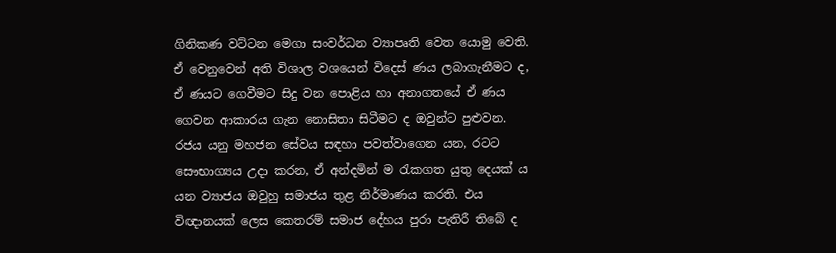ගිනිකණ වට්ටන මෙගා සංවර්ධන ව්‍යාපෘති වෙත යොමු වෙති. ඒ වෙනුවෙන් අති විශාල වශයෙන් විදෙස් ණය ලබාගැනීමට ද, ඒ ණයට ගෙවීමට සිදු වන පොළිය හා අනාගතයේ ඒ ණය ගෙවන ආකාරය ගැන නොසිතා සිටීමට ද ඔවුන්ට පුළුවන. රජය යනු මහජන සේවය සඳහා පවත්වාගෙන යන, රටට සෞභාග්‍යය උදා කරන, ඒ අන්දමින් ම රැකගත යුතු දෙයක් ය යන ව්‍යාජය ඔවුහු සමාජය තුළ නිර්මාණය කරති. එය විඥානයක් ලෙස කෙතරම් සමාජ දේහය පුරා පැතිරී තිබේ ද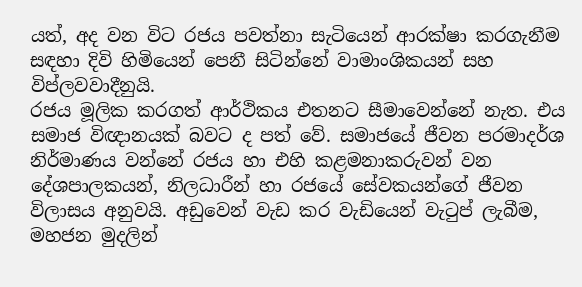යත්, අද වන විට රජය පවත්නා සැටියෙන් ආරක්ෂා කරගැනීම සඳහා දිවි හිමියෙන් පෙනී සිටින්නේ වාමාංශිකයන් සහ විප්ලවවාදීනුයි.
රජය මූලික කරගත් ආර්ථිකය එතනට සීමාවෙන්නේ නැත. එය සමාජ විඥානයක් බවට ද පත් වේ. සමාජයේ ජීවන පරමාදර්ශ නිර්මාණය වන්නේ රජය හා එහි කළමනාකරුවන් වන දේශපාලකයන්, නිලධාරීන් හා රජයේ සේවකයන්ගේ ජීවන විලාසය අනුවයි. අඩුවෙන් වැඩ කර වැඩියෙන් වැටුප් ලැබීම, මහජන මුදලින්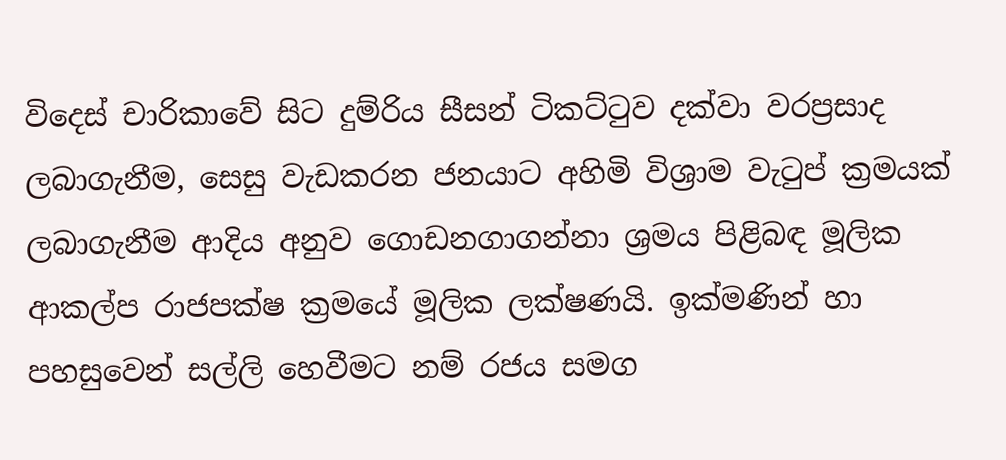විදෙස් චාරිකාවේ සිට දුම්රිය සීසන් ටිකට්ටුව දක්වා වරප්‍රසාද ලබාගැනීම, සෙසු වැඩකරන ජනයාට අහිමි විශ්‍රාම වැටුප් ක්‍රමයක් ලබාගැනීම ආදිය අනුව ගොඩනගාගන්නා ශ්‍රමය පිළිබඳ මූලික ආකල්ප රාජපක්ෂ ක්‍රමයේ මූලික ලක්ෂණයි. ඉක්මණින් හා පහසුවෙන් සල්ලි හෙවීමට නම් රජය සමග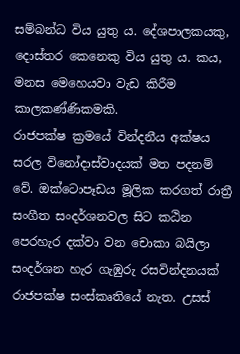සම්බන්ධ විය යුතු ය. දේශපාලකයකු, දොස්තර කෙනෙකු විය යුතු ය. කය, මනස මෙහෙයවා වැඩ කිරීම කාලකණ්ණිකමකි.
රාජපක්ෂ ක්‍රමයේ වින්දනීය අක්ෂය සරල විනෝදාස්වාදයක් මත පදනම් වේ. ඔක්ටොපෑඩය මූලික කරගත් රාත්‍රී සංගීත සංදර්ශනවල සිට කඨින පෙරහැර දක්වා වන චොකා බයිලා සංදර්ශන හැර ගැඹුරු රසවින්දනයක් රාජපක්ෂ සංස්කෘතියේ නැත. උසස්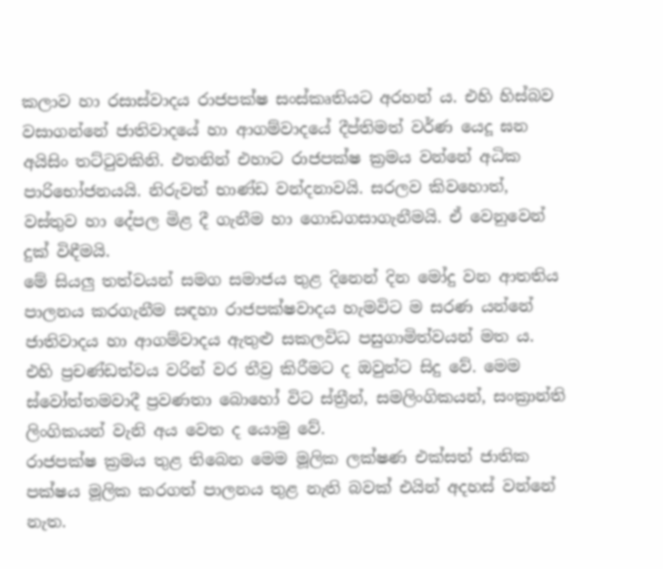කලාව හා රසාස්වාදය රාජපක්ෂ සංස්කෘතියට අරහන් ය. එහි හිස්බව වසාගන්නේ ජාතිවාදයේ හා ආගම්වාදයේ දීප්තිමත් වර්ණ යෙදූ ඝන අයිසිං තට්ටුවකිනි. එතනින් එහාට රාජපක්ෂ ක්‍රමය වන්නේ අධික පාරිභෝජනයයි. නිරුවත් භාණ්ඩ වන්දනාවයි. සරලව කිවහොත්, වස්තුව හා දේපල මිළ දී ගැනීම හා ගොඩගසාගැනීමයි. ඒ වෙනුවෙන් දුක් විඳීමයි.
මේ සියලු තත්වයන් සමග සමාජය තුළ දිනෙන් දින මෝදු වන ආතතිය පාලනය කරගැනීම සඳහා රාජපක්ෂවාදය හැමවිට ම සරණ යන්නේ ජාතිවාදය හා ආගම්වාදය ඇතුළු සකලවිධ පසුගාමිත්වයන් මත ය. එහි ප්‍රචණ්ඩත්වය වරින් වර තීව්‍ර කිරීමට ද ඔවුන්ට සිදු වේ. මෙම ස්වෝත්තමවාදී ප්‍රවණතා බොහෝ විට ස්ත්‍රීන්, සමලිංගිකයන්, සංක්‍රාන්ති ලිංගිකයන් වැනි අය වෙත ද යොමු වේ.
රාජපක්ෂ ක්‍රමය තුළ තිබෙන මෙම මූලික ලක්ෂණ එක්සත් ජාතික පක්ෂය මූලික කරගත් පාලනය තුළ නැති බවක් එයින් අදහස් වන්නේ නැත.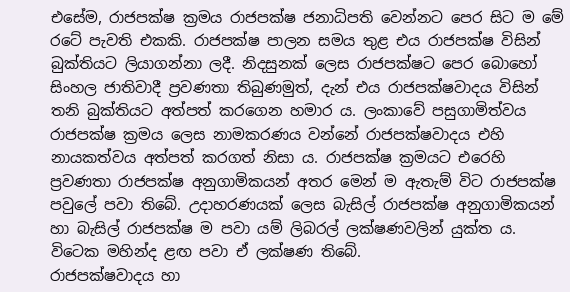එසේම, රාජපක්ෂ ක්‍රමය රාජපක්ෂ ජනාධිපති වෙන්නට පෙර සිට ම මේ රටේ පැවති එකකි. රාජපක්ෂ පාලන සමය තුළ එය රාජපක්ෂ විසින් බුක්තියට ලියාගන්නා ලදී. නිදසුනක් ලෙස රාජපක්ෂට පෙර බොහෝ සිංහල ජාතිවාදී ප්‍රවණතා තිබුණමුත්, දැන් එය රාජපක්ෂවාදය විසින් තනි බුක්තියට අත්පත් කරගෙන හමාර ය. ලංකාවේ පසුගාමිත්වය රාජපක්ෂ ක්‍රමය ලෙස නාමකරණය වන්නේ රාජපක්ෂවාදය එහි නායකත්වය අත්පත් කරගත් නිසා ය. රාජපක්ෂ ක්‍රමයට එරෙහි ප්‍රවණතා රාජපක්ෂ අනුගාමිකයන් අතර මෙන් ම ඇතැම් විට රාජපක්ෂ පවුලේ පවා තිබේ. උදාහරණයක් ලෙස බැසිල් රාජපක්ෂ අනුගාමිකයන් හා බැසිල් රාජපක්ෂ ම පවා යම් ලිබරල් ලක්ෂණවලින් යුක්ත ය. විටෙක මහින්ද ළඟ පවා ඒ ලක්ෂණ තිබේ.
රාජපක්ෂවාදය හා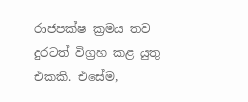රාජපක්ෂ ක්‍රමය තව දුරටත් විග්‍රහ කළ යුතු එකකි. එසේම,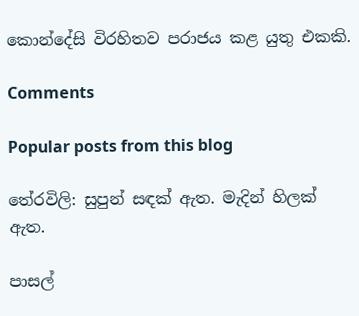කොන්දේසි විරහිතව පරාජය කළ යුතු එකකි.

Comments

Popular posts from this blog

තේරවිලි: සුපුන් සඳක් ඇත. මැදින් හිලක් ඇත.

පාසල්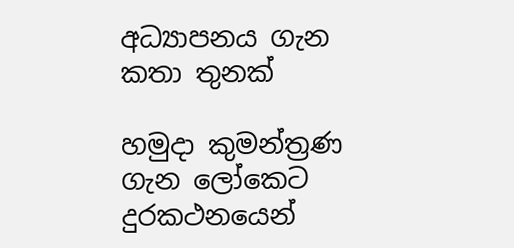අධ්‍යාපනය ගැන කතා තුනක්

හමුදා කුමන්ත්‍රණ ගැන ලෝකෙට දුරකථනයෙන්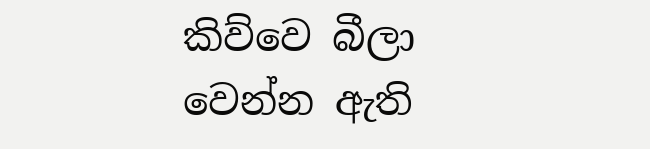කිව්වෙ බීලා වෙන්න ඇති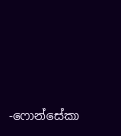-ෆොන්සේකා